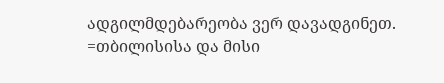ადგილმდებარეობა ვერ დავადგინეთ. =თბილისისა და მისი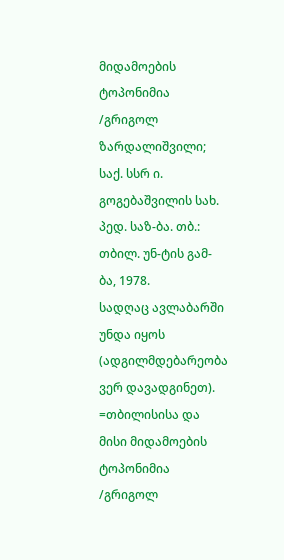მიდამოების ტოპონიმია /გრიგოლ ზარდალიშვილი; საქ. სსრ ი. გოგებაშვილის სახ. პედ. საზ-ბა. თბ.: თბილ. უნ-ტის გამ-ბა, 1978.
სადღაც ავლაბარში უნდა იყოს (ადგილმდებარეობა ვერ დავადგინეთ). =თბილისისა და მისი მიდამოების ტოპონიმია /გრიგოლ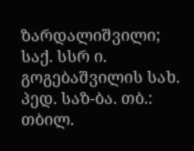ზარდალიშვილი; საქ. სსრ ი. გოგებაშვილის სახ. პედ. საზ-ბა. თბ.: თბილ.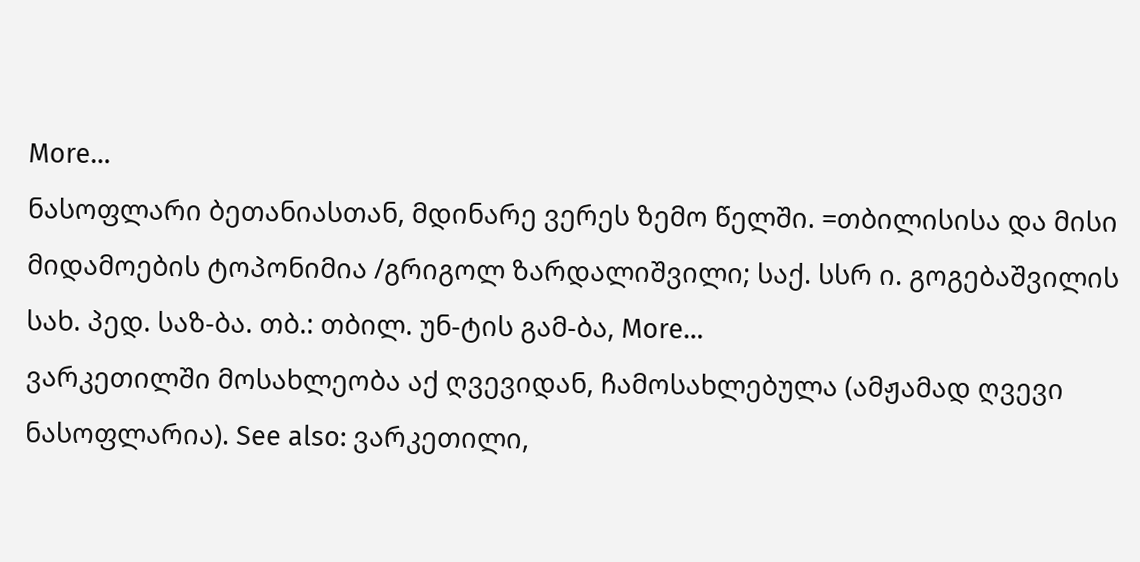More…
ნასოფლარი ბეთანიასთან, მდინარე ვერეს ზემო წელში. =თბილისისა და მისი მიდამოების ტოპონიმია /გრიგოლ ზარდალიშვილი; საქ. სსრ ი. გოგებაშვილის სახ. პედ. საზ-ბა. თბ.: თბილ. უნ-ტის გამ-ბა, More…
ვარკეთილში მოსახლეობა აქ ღვევიდან, ჩამოსახლებულა (ამჟამად ღვევი ნასოფლარია). See also: ვარკეთილი,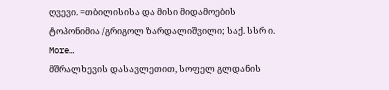ღვევი. =თბილისისა და მისი მიდამოების ტოპონიმია /გრიგოლ ზარდალიშვილი; საქ. სსრ ი. More…
მშრალხევის დასავლეთით, სოფელ გლდანის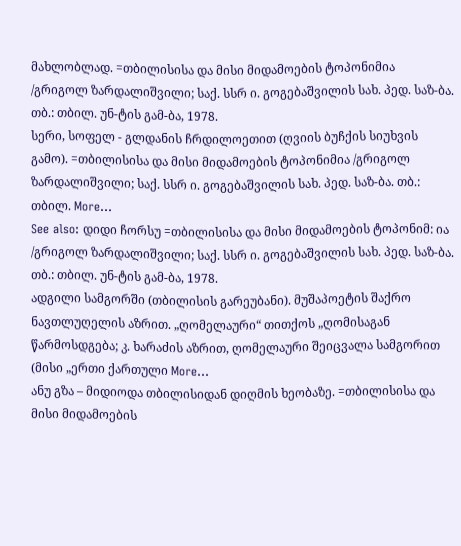მახლობლად. =თბილისისა და მისი მიდამოების ტოპონიმია /გრიგოლ ზარდალიშვილი; საქ. სსრ ი. გოგებაშვილის სახ. პედ. საზ-ბა. თბ.: თბილ. უნ-ტის გამ-ბა, 1978.
სერი, სოფელ - გლდანის ჩრდილოეთით (ღვიის ბუჩქის სიუხვის გამო). =თბილისისა და მისი მიდამოების ტოპონიმია /გრიგოლ ზარდალიშვილი; საქ. სსრ ი. გოგებაშვილის სახ. პედ. საზ-ბა. თბ.: თბილ. More…
See also: დიდი ჩორსუ =თბილისისა და მისი მიდამოების ტოპონიმ: ია /გრიგოლ ზარდალიშვილი; საქ. სსრ ი. გოგებაშვილის სახ. პედ. საზ-ბა. თბ.: თბილ. უნ-ტის გამ-ბა, 1978.
ადგილი სამგორში (თბილისის გარეუბანი). მუშაპოეტის შაქრო ნავთლუღელის აზრით. „ღომელაური“ თითქოს „ღომისაგან წარმოსდგება; კ. ხარაძის აზრით, ღომელაური შეიცვალა სამგორით (მისი „ერთი ქართული More…
ანუ გზა – მიდიოდა თბილისიდან დიღმის ხეობაზე. =თბილისისა და მისი მიდამოების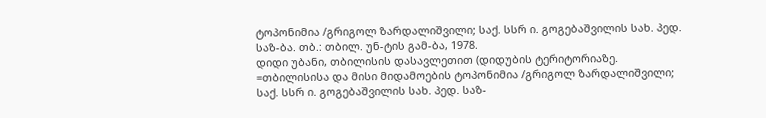ტოპონიმია /გრიგოლ ზარდალიშვილი; საქ. სსრ ი. გოგებაშვილის სახ. პედ. საზ-ბა. თბ.: თბილ. უნ-ტის გამ-ბა, 1978.
დიდი უბანი, თბილისის დასავლეთით (დიდუბის ტერიტორიაზე. =თბილისისა და მისი მიდამოების ტოპონიმია /გრიგოლ ზარდალიშვილი; საქ. სსრ ი. გოგებაშვილის სახ. პედ. საზ-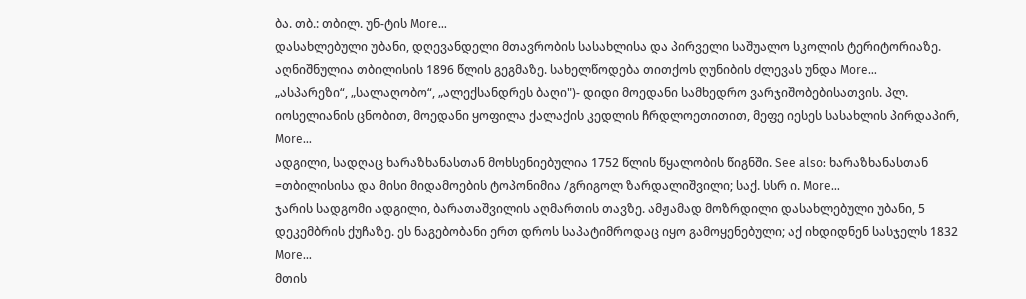ბა. თბ.: თბილ. უნ-ტის More…
დასახლებული უბანი, დღევანდელი მთავრობის სასახლისა და პირველი საშუალო სკოლის ტერიტორიაზე. აღნიშნულია თბილისის 1896 წლის გეგმაზე. სახელწოდება თითქოს ღუნიბის ძლევას უნდა More…
„ასპარეზი“, „სალაღობო“, „ალექსანდრეს ბაღი")- დიდი მოედანი სამხედრო ვარჯიშობებისათვის. პლ. იოსელიანის ცნობით, მოედანი ყოფილა ქალაქის კედლის ჩრდლოეთითით, მეფე იესეს სასახლის პირდაპირ, More…
ადგილი, სადღაც ხარაზხანასთან მოხსენიებულია 1752 წლის წყალობის წიგნში. See also: ხარაზხანასთან =თბილისისა და მისი მიდამოების ტოპონიმია /გრიგოლ ზარდალიშვილი; საქ. სსრ ი. More…
ჯარის სადგომი ადგილი, ბარათაშვილის აღმართის თავზე. ამჟამად მოზრდილი დასახლებული უბანი, 5 დეკემბრის ქუჩაზე. ეს ნაგებობანი ერთ დროს საპატიმროდაც იყო გამოყენებული; აქ იხდიდნენ სასჯელს 1832 More…
მთის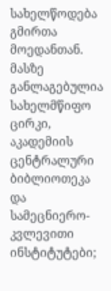სახელწოდება გმირთა მოედანთან. მასზე განლაგებულია სახელმწიფო ცირკი, აკადემიის ცენტრალური ბიბლიოთეკა და სამეცნიერო-კვლევითი ინსტიტუტები;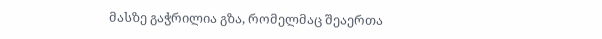მასზე გაჭრილია გზა, რომელმაც შეაერთა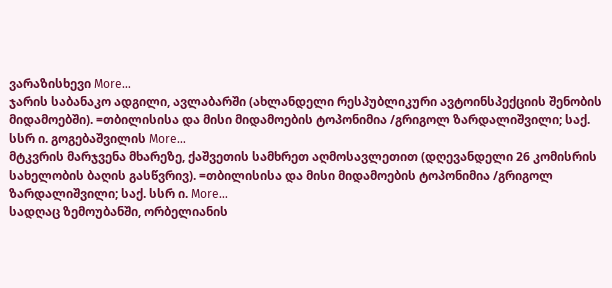ვარაზისხევი More…
ჯარის საბანაკო ადგილი, ავლაბარში (ახლანდელი რესპუბლიკური ავტოინსპექციის შენობის მიდამოებში). =თბილისისა და მისი მიდამოების ტოპონიმია /გრიგოლ ზარდალიშვილი; საქ. სსრ ი. გოგებაშვილის More…
მტკვრის მარჯვენა მხარეზე, ქაშვეთის სამხრეთ აღმოსავლეთით (დღევანდელი 26 კომისრის სახელობის ბაღის გასწვრივ). =თბილისისა და მისი მიდამოების ტოპონიმია /გრიგოლ ზარდალიშვილი; საქ. სსრ ი. More…
სადღაც ზემოუბანში, ორბელიანის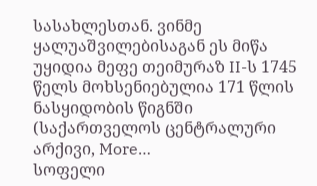სასახლესთან. ვინმე ყალუაშვილებისაგან ეს მიწა უყიდია მეფე თეიმურაზ II-ს 1745 წელს მოხსენიებულია 171 წლის ნასყიდობის წიგნში (საქართველოს ცენტრალური არქივი, More…
სოფელი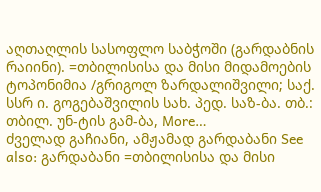აღთაღლის სასოფლო საბჭოში (გარდაბნის რაიინი). =თბილისისა და მისი მიდამოების ტოპონიმია /გრიგოლ ზარდალიშვილი; საქ. სსრ ი. გოგებაშვილის სახ. პედ. საზ-ბა. თბ.: თბილ. უნ-ტის გამ-ბა, More…
ძველად გაჩიანი, ამჟამად გარდაბანი See also: გარდაბანი =თბილისისა და მისი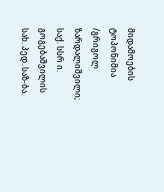მიდამოების ტოპონიმია /გრიგოლ ზარდალიშვილი; საქ. სსრ ი. გოგებაშვილის სახ. პედ. საზ-ბა.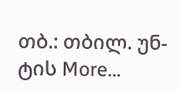თბ.: თბილ. უნ-ტის More…